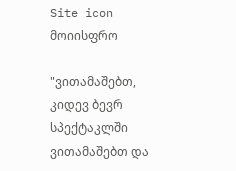Site icon მოიისფრო

"ვითამაშებთ, კიდევ ბევრ სპექტაკლში ვითამაშებთ და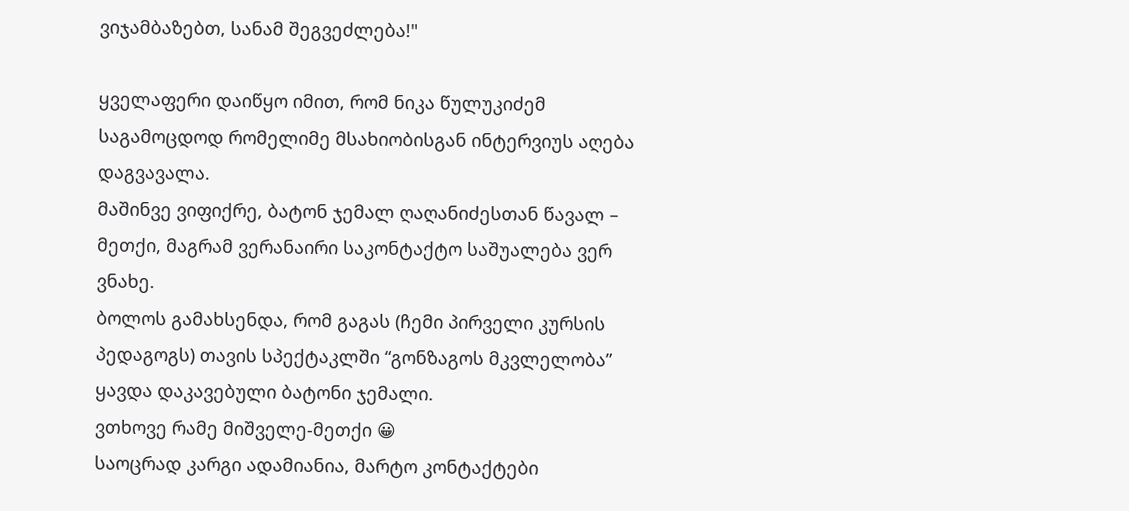ვიჯამბაზებთ, სანამ შეგვეძლება!"

ყველაფერი დაიწყო იმით, რომ ნიკა წულუკიძემ საგამოცდოდ რომელიმე მსახიობისგან ინტერვიუს აღება დაგვავალა.
მაშინვე ვიფიქრე, ბატონ ჯემალ ღაღანიძესთან წავალ – მეთქი, მაგრამ ვერანაირი საკონტაქტო საშუალება ვერ ვნახე.
ბოლოს გამახსენდა, რომ გაგას (ჩემი პირველი კურსის პედაგოგს) თავის სპექტაკლში “გონზაგოს მკვლელობა” ყავდა დაკავებული ბატონი ჯემალი.
ვთხოვე რამე მიშველე-მეთქი 😀
საოცრად კარგი ადამიანია, მარტო კონტაქტები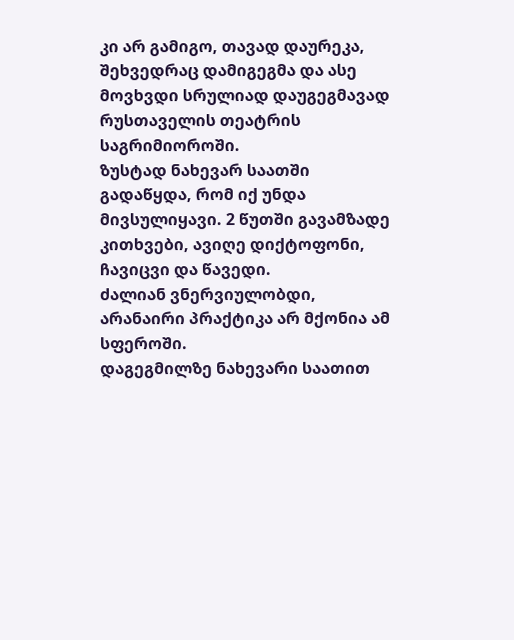კი არ გამიგო, თავად დაურეკა, შეხვედრაც დამიგეგმა და ასე მოვხვდი სრულიად დაუგეგმავად რუსთაველის თეატრის საგრიმიოროში.
ზუსტად ნახევარ საათში გადაწყდა, რომ იქ უნდა მივსულიყავი. 2 წუთში გავამზადე კითხვები, ავიღე დიქტოფონი, ჩავიცვი და წავედი.
ძალიან ვნერვიულობდი, არანაირი პრაქტიკა არ მქონია ამ სფეროში.
დაგეგმილზე ნახევარი საათით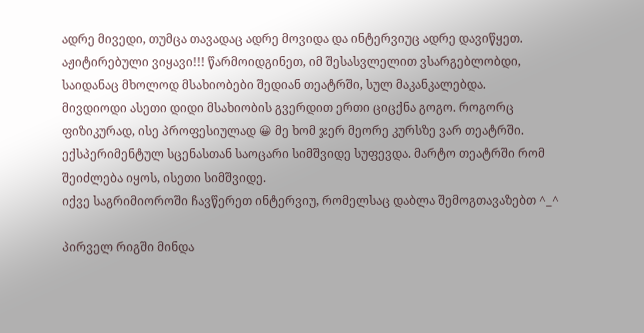ადრე მივედი, თუმცა თავადაც ადრე მოვიდა და ინტერვიუც ადრე დავიწყეთ.
აჟიტირებული ვიყავი!!! წარმოიდგინეთ, იმ შესასვლელით ვსარგებლობდი, საიდანაც მხოლოდ მსახიობები შედიან თეატრში, სულ მაკანკალებდა.
მივდიოდი ასეთი დიდი მსახიობის გვერდით ერთი ციცქნა გოგო. როგორც ფიზიკურად, ისე პროფესიულად 😀 მე ხომ ჯერ მეორე კურსზე ვარ თეატრში.
ექსპერიმენტულ სცენასთან საოცარი სიმშვიდე სუფევდა. მარტო თეატრში რომ შეიძლება იყოს, ისეთი სიმშვიდე.
იქვე საგრიმიოროში ჩავწერეთ ინტერვიუ, რომელსაც დაბლა შემოგთავაზებთ ^_^

პირველ რიგში მინდა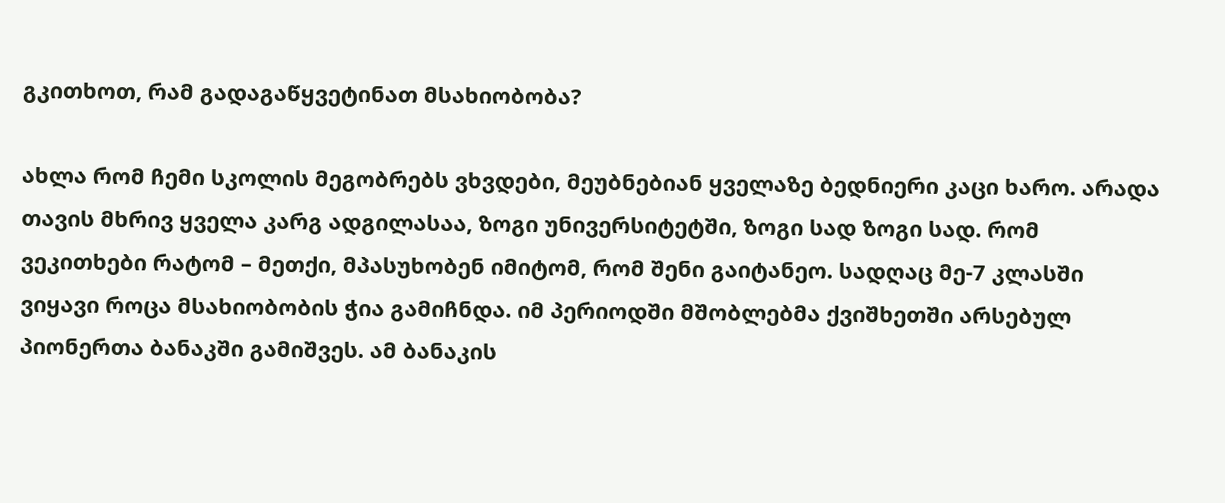გკითხოთ, რამ გადაგაწყვეტინათ მსახიობობა?

ახლა რომ ჩემი სკოლის მეგობრებს ვხვდები, მეუბნებიან ყველაზე ბედნიერი კაცი ხარო. არადა თავის მხრივ ყველა კარგ ადგილასაა, ზოგი უნივერსიტეტში, ზოგი სად ზოგი სად. რომ ვეკითხები რატომ – მეთქი, მპასუხობენ იმიტომ, რომ შენი გაიტანეო. სადღაც მე-7 კლასში ვიყავი როცა მსახიობობის ჭია გამიჩნდა. იმ პერიოდში მშობლებმა ქვიშხეთში არსებულ პიონერთა ბანაკში გამიშვეს. ამ ბანაკის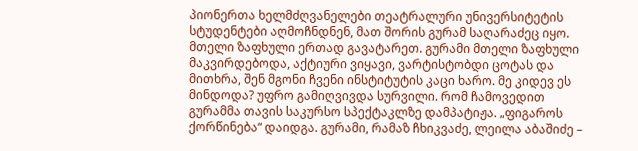პიონერთა ხელმძღვანელები თეატრალური უნივერსიტეტის სტუდენტები აღმოჩნდნენ, მათ შორის გურამ საღარაძეც იყო. მთელი ზაფხული ერთად გავატარეთ. გურამი მთელი ზაფხული მაკვირდებოდა, აქტიური ვიყავი, ვარტისტობდი ცოტას და მითხრა, შენ მგონი ჩვენი ინსტიტუტის კაცი ხარო. მე კიდევ ეს მინდოდა? უფრო გამიღვივდა სურვილი. რომ ჩამოვედით გურამმა თავის საკურსო სპექტაკლზე დამპატიჟა. „ფიგაროს ქორწინება“ დაიდგა. გურამი, რამაზ ჩხიკვაძე, ლეილა აბაშიძე –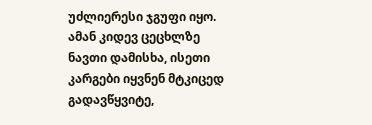უძლიერესი ჯგუფი იყო. ამან კიდევ ცეცხლზე ნავთი დამისხა, ისეთი კარგები იყვნენ მტკიცედ გადავწყვიტე,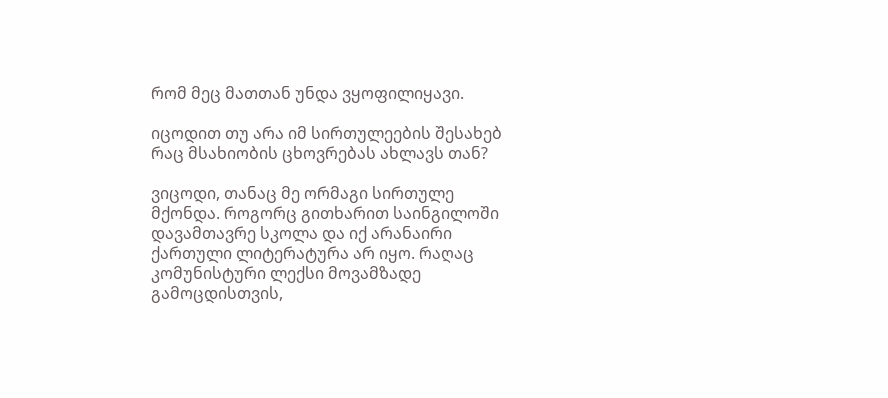რომ მეც მათთან უნდა ვყოფილიყავი.

იცოდით თუ არა იმ სირთულეების შესახებ რაც მსახიობის ცხოვრებას ახლავს თან?

ვიცოდი, თანაც მე ორმაგი სირთულე მქონდა. როგორც გითხარით საინგილოში დავამთავრე სკოლა და იქ არანაირი ქართული ლიტერატურა არ იყო. რაღაც კომუნისტური ლექსი მოვამზადე გამოცდისთვის,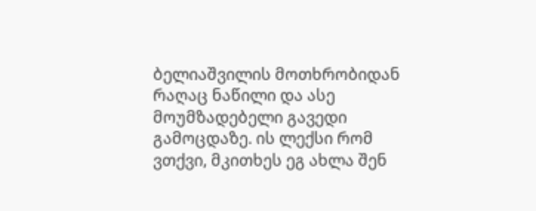ბელიაშვილის მოთხრობიდან რაღაც ნაწილი და ასე მოუმზადებელი გავედი გამოცდაზე. ის ლექსი რომ ვთქვი, მკითხეს ეგ ახლა შენ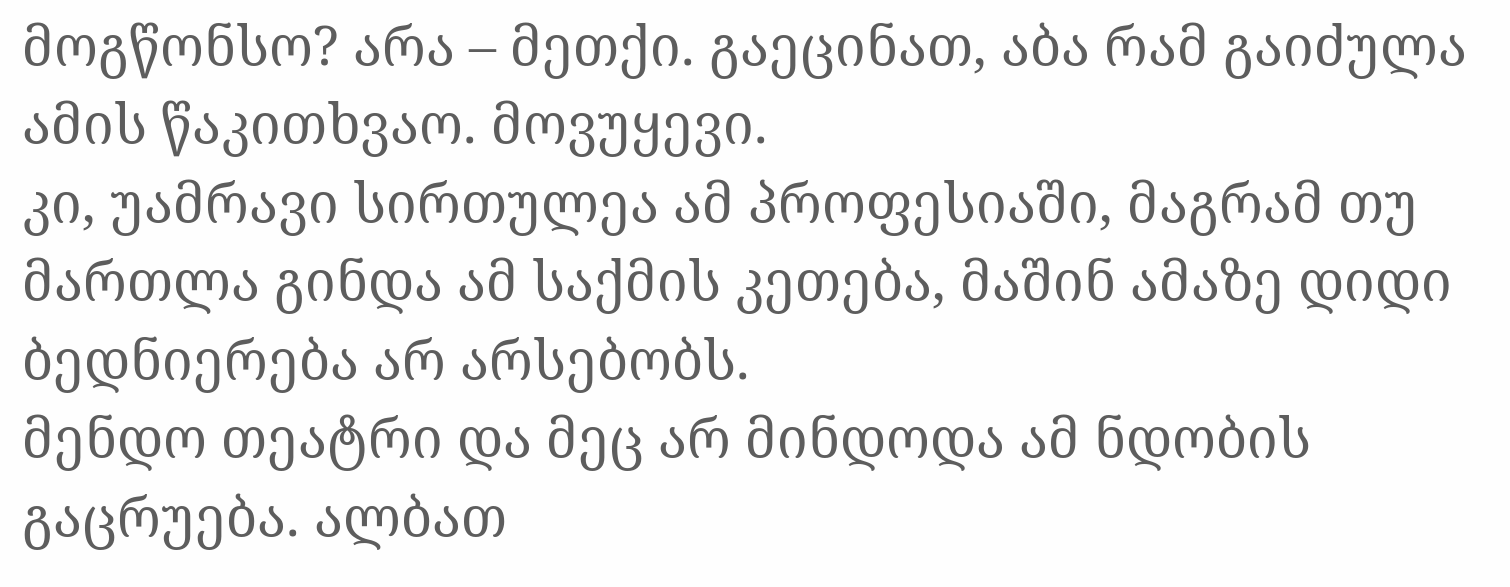მოგწონსო? არა – მეთქი. გაეცინათ, აბა რამ გაიძულა ამის წაკითხვაო. მოვუყევი.
კი, უამრავი სირთულეა ამ პროფესიაში, მაგრამ თუ მართლა გინდა ამ საქმის კეთება, მაშინ ამაზე დიდი ბედნიერება არ არსებობს.
მენდო თეატრი და მეც არ მინდოდა ამ ნდობის გაცრუება. ალბათ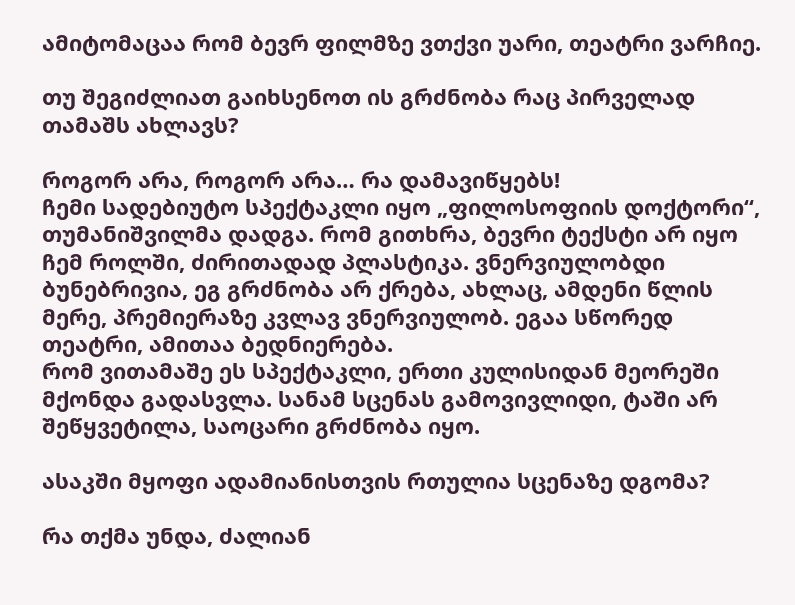ამიტომაცაა რომ ბევრ ფილმზე ვთქვი უარი, თეატრი ვარჩიე.

თუ შეგიძლიათ გაიხსენოთ ის გრძნობა რაც პირველად თამაშს ახლავს?

როგორ არა, როგორ არა… რა დამავიწყებს!
ჩემი სადებიუტო სპექტაკლი იყო „ფილოსოფიის დოქტორი“, თუმანიშვილმა დადგა. რომ გითხრა, ბევრი ტექსტი არ იყო ჩემ როლში, ძირითადად პლასტიკა. ვნერვიულობდი ბუნებრივია, ეგ გრძნობა არ ქრება, ახლაც, ამდენი წლის მერე, პრემიერაზე კვლავ ვნერვიულობ. ეგაა სწორედ თეატრი, ამითაა ბედნიერება.
რომ ვითამაშე ეს სპექტაკლი, ერთი კულისიდან მეორეში მქონდა გადასვლა. სანამ სცენას გამოვივლიდი, ტაში არ შეწყვეტილა, საოცარი გრძნობა იყო.

ასაკში მყოფი ადამიანისთვის რთულია სცენაზე დგომა?

რა თქმა უნდა, ძალიან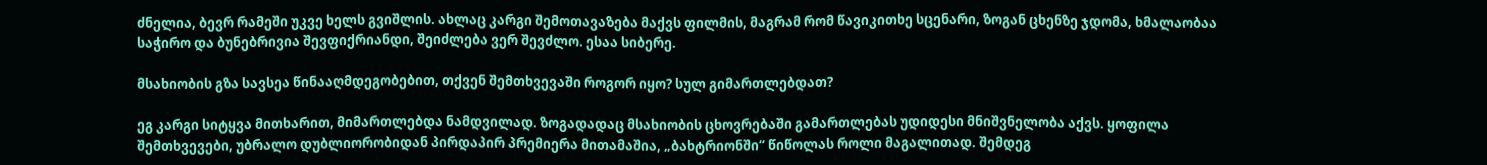ძნელია, ბევრ რამეში უკვე ხელს გვიშლის. ახლაც კარგი შემოთავაზება მაქვს ფილმის, მაგრამ რომ წავიკითხე სცენარი, ზოგან ცხენზე ჯდომა, ხმალაობაა საჭირო და ბუნებრივია შევფიქრიანდი, შეიძლება ვერ შევძლო. ესაა სიბერე.

მსახიობის გზა სავსეა წინააღმდეგობებით, თქვენ შემთხვევაში როგორ იყო? სულ გიმართლებდათ?

ეგ კარგი სიტყვა მითხარით, მიმართლებდა ნამდვილად. ზოგადადაც მსახიობის ცხოვრებაში გამართლებას უდიდესი მნიშვნელობა აქვს. ყოფილა შემთხვევები, უბრალო დუბლიორობიდან პირდაპირ პრემიერა მითამაშია, „ბახტრიონში“ წიწოლას როლი მაგალითად. შემდეგ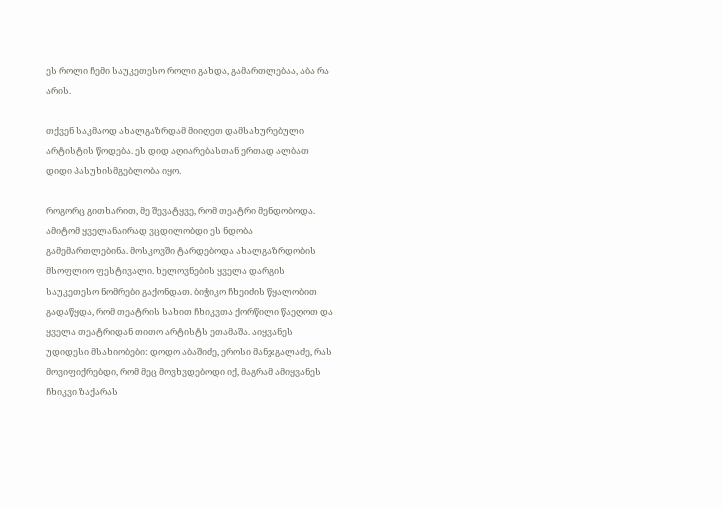ეს როლი ჩემი საუკეთესო როლი გახდა, გამართლებაა, აბა რა არის.

თქვენ საკმაოდ ახალგაზრდამ მიიღეთ დამსახურებული არტისტის წოდება. ეს დიდ აღიარებასთან ერთად ალბათ დიდი პასუხისმგებლობა იყო.

როგორც გითხარით, მე შევატყვე, რომ თეატრი მენდობოდა. ამიტომ ყველანაირად ვცდილობდი ეს ნდობა გამემართლებინა. მოსკოვში ტარდებოდა ახალგაზრდობის მსოფლიო ფესტივალი. ხელოვნების ყველა დარგის საუკეთესო ნომრები გაქონდათ. ბიჭიკო ჩხეიძის წყალობით გადაწყდა, რომ თეატრის სახით ჩხიკვთა ქორწილი წაეღოთ და ყველა თეატრიდან თითო არტისტს ეთამაშა. აიყვანეს უდიდესი მსახიობები: დოდო აბაშიძე, ეროსი მანჯგალაძე, რას მოვიფიქრებდი, რომ მეც მოვხვდებოდი იქ, მაგრამ ამიყვანეს ჩხიკვი ზაქარას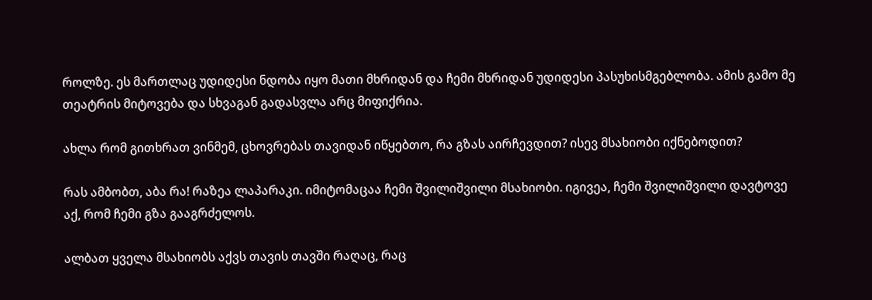როლზე. ეს მართლაც უდიდესი ნდობა იყო მათი მხრიდან და ჩემი მხრიდან უდიდესი პასუხისმგებლობა. ამის გამო მე თეატრის მიტოვება და სხვაგან გადასვლა არც მიფიქრია.

ახლა რომ გითხრათ ვინმემ, ცხოვრებას თავიდან იწყებთო, რა გზას აირჩევდით? ისევ მსახიობი იქნებოდით?

რას ამბობთ, აბა რა! რაზეა ლაპარაკი. იმიტომაცაა ჩემი შვილიშვილი მსახიობი. იგივეა, ჩემი შვილიშვილი დავტოვე აქ, რომ ჩემი გზა გააგრძელოს.

ალბათ ყველა მსახიობს აქვს თავის თავში რაღაც, რაც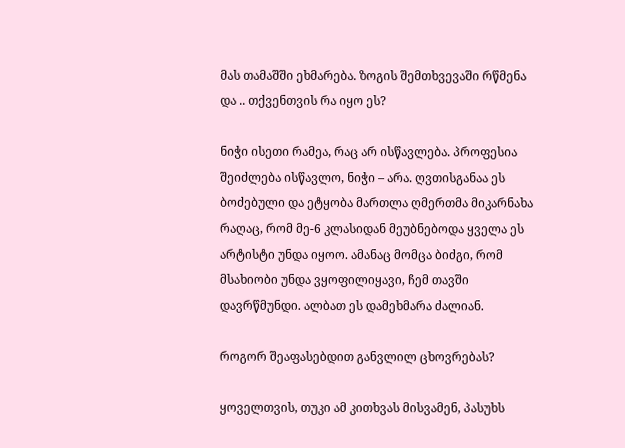მას თამაშში ეხმარება. ზოგის შემთხვევაში რწმენა და .. თქვენთვის რა იყო ეს?

ნიჭი ისეთი რამეა, რაც არ ისწავლება. პროფესია შეიძლება ისწავლო, ნიჭი – არა. ღვთისგანაა ეს ბოძებული და ეტყობა მართლა ღმერთმა მიკარნახა რაღაც, რომ მე-6 კლასიდან მეუბნებოდა ყველა ეს არტისტი უნდა იყოო. ამანაც მომცა ბიძგი, რომ მსახიობი უნდა ვყოფილიყავი, ჩემ თავში დავრწმუნდი. ალბათ ეს დამეხმარა ძალიან.

როგორ შეაფასებდით განვლილ ცხოვრებას?

ყოველთვის, თუკი ამ კითხვას მისვამენ, პასუხს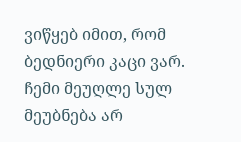ვიწყებ იმით, რომ ბედნიერი კაცი ვარ. ჩემი მეუღლე სულ მეუბნება არ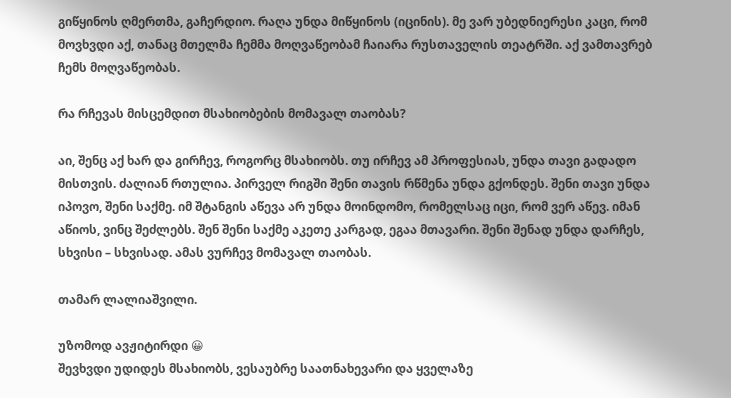გიწყინოს ღმერთმა, გაჩერდიო. რაღა უნდა მიწყინოს (იცინის). მე ვარ უბედნიერესი კაცი, რომ მოვხვდი აქ, თანაც მთელმა ჩემმა მოღვაწეობამ ჩაიარა რუსთაველის თეატრში. აქ ვამთავრებ ჩემს მოღვაწეობას.

რა რჩევას მისცემდით მსახიობების მომავალ თაობას?

აი, შენც აქ ხარ და გირჩევ, როგორც მსახიობს. თუ ირჩევ ამ პროფესიას, უნდა თავი გადადო მისთვის. ძალიან რთულია. პირველ რიგში შენი თავის რწმენა უნდა გქონდეს. შენი თავი უნდა იპოვო, შენი საქმე. იმ შტანგის აწევა არ უნდა მოინდომო, რომელსაც იცი, რომ ვერ აწევ. იმან აწიოს, ვინც შეძლებს. შენ შენი საქმე აკეთე კარგად, ეგაა მთავარი. შენი შენად უნდა დარჩეს, სხვისი – სხვისად. ამას ვურჩევ მომავალ თაობას.

თამარ ლალიაშვილი.

უზომოდ ავჟიტირდი 😀
შევხვდი უდიდეს მსახიობს, ვესაუბრე საათნახევარი და ყველაზე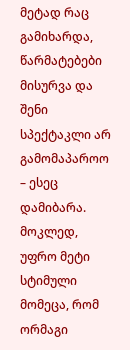მეტად რაც გამიხარდა, წარმატებები მისურვა და შენი სპექტაკლი არ გამომაპაროო – ესეც დამიბარა.
მოკლედ, უფრო მეტი სტიმული მომეცა, რომ ორმაგი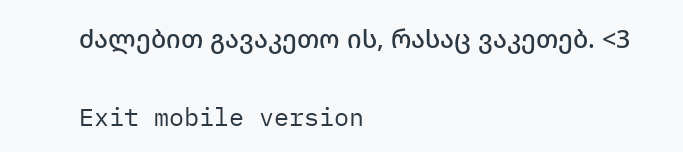ძალებით გავაკეთო ის, რასაც ვაკეთებ. <3

Exit mobile version